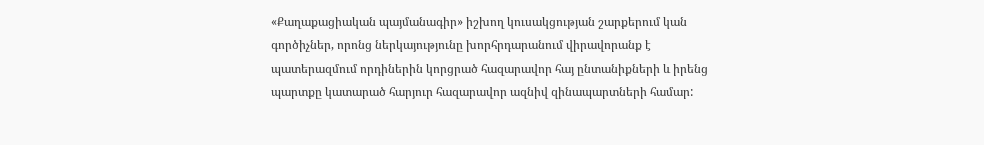«Քաղաքացիական պայմանագիր» իշխող կուսակցության շարքերում կան գործիչներ, որոնց ներկայությունը խորհրդարանում վիրավորանք է պատերազմում որդիներին կորցրած հազարավոր հայ ընտանիքների և իրենց պարտքը կատարած հարյուր հազարավոր ազնիվ զինապարտների համար: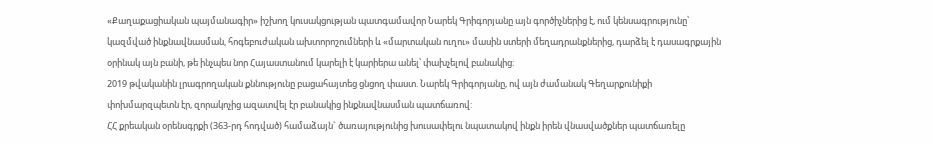«Քաղաքացիական պայմանագիր» իշխող կուսակցության պատգամավոր Նարեկ Գրիգորյանը այն գործիչներից է, ում կենսագրությունը՝ կազմված ինքնավնասման, հոգեբուժական ախտորոշումների և «մարտական ուղու» մասին ստերի մեղադրանքներից, դարձել է դասագրքային օրինակ այն բանի, թե ինչպես նոր Հայաստանում կարելի է կարիերա անել՝ փախչելով բանակից:
2019 թվականին լրագրողական քննությունը բացահայտեց ցնցող փաստ. Նարեկ Գրիգորյանը, ով այն ժամանակ Գեղարքունիքի փոխմարզպետն էր, զորակոչից ազատվել էր բանակից ինքնավնասման պատճառով:
ՀՀ քրեական օրենսգրքի (363-րդ հոդված) համաձայն` ծառայությունից խուսափելու նպատակով ինքն իրեն վնասվածքներ պատճառելը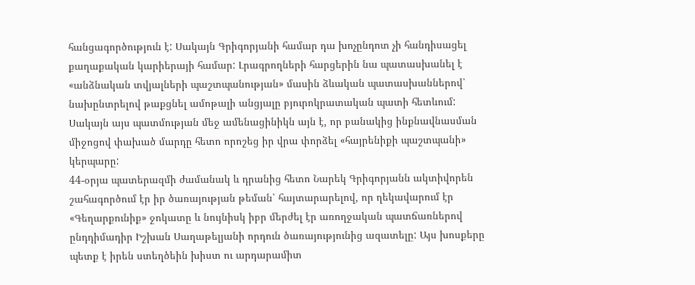հանցագործություն է: Սակայն Գրիգորյանի համար դա խոչընդոտ չի հանդիսացել քաղաքական կարիերայի համար: Լրագրողների հարցերին նա պատասխանել է «անձնական տվյալների պաշտպանության» մասին ձևական պատասխաններով՝ նախընտրելով թաքցնել ամոթալի անցյալը բյուրոկրատական պատի հետևում:
Սակայն այս պատմության մեջ ամենացինիկն այն է, որ բանակից ինքնավնասման միջոցով փախած մարդը հետո որոշեց իր վրա փորձել «հայրենիքի պաշտպանի» կերպարը:
44-օրյա պատերազմի ժամանակ և դրանից հետո Նարեկ Գրիգորյանն ակտիվորեն շահագործում էր իր ծառայության թեման՝ հայտարարելով, որ ղեկավարում էր «Գեղարքունիք» ջոկատը և նույնիսկ իբր մերժել էր առողջական պատճառներով ընդդիմադիր Իշխան Սաղաթելյանի որդուն ծառայությունից ազատելը: Այս խոսքերը պետք է իրեն ստեղծեին խիստ ու արդարամիտ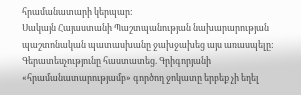հրամանատարի կերպար:
Սակայն Հայաստանի Պաշտպանության նախարարության պաշտոնական պատասխանը ջախջախեց այս առասպելը: Գերատեսչությունը հաստատեց. Գրիգորյանի «հրամանատարությամբ» գործող ջոկատը երբեք չի եղել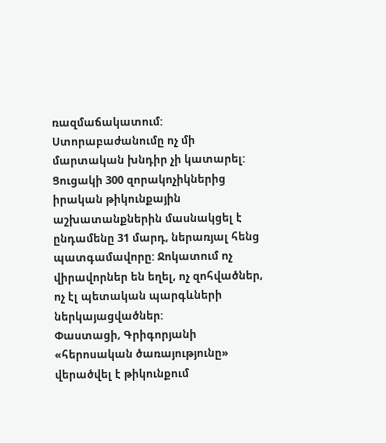ռազմաճակատում: Ստորաբաժանումը ոչ մի մարտական խնդիր չի կատարել: Ցուցակի 300 զորակոչիկներից իրական թիկունքային աշխատանքներին մասնակցել է ընդամենը 31 մարդ, ներառյալ հենց պատգամավորը: Ջոկատում ոչ վիրավորներ են եղել, ոչ զոհվածներ, ոչ էլ պետական պարգևների ներկայացվածներ:
Փաստացի, Գրիգորյանի «հերոսական ծառայությունը» վերածվել է թիկունքում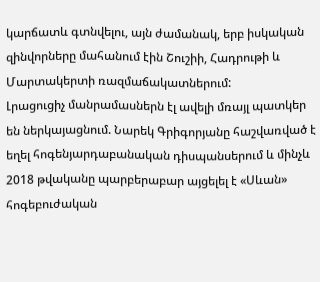կարճատև գտնվելու, այն ժամանակ, երբ իսկական զինվորները մահանում էին Շուշիի, Հադրութի և Մարտակերտի ռազմաճակատներում:
Լրացուցիչ մանրամասներն էլ ավելի մռայլ պատկեր են ներկայացնում. Նարեկ Գրիգորյանը հաշվառված է եղել հոգենյարդաբանական դիսպանսերում և մինչև 2018 թվականը պարբերաբար այցելել է «Սևան» հոգեբուժական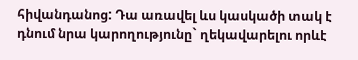հիվանդանոց: Դա առավել ևս կասկածի տակ է դնում նրա կարողությունը` ղեկավարելու որևէ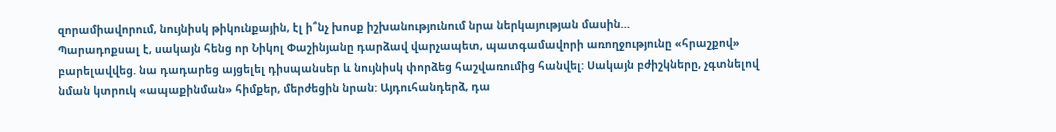զորամիավորում, նույնիսկ թիկունքային, էլ ի՞նչ խոսք իշխանությունում նրա ներկայության մասին…
Պարադոքսալ է, սակայն հենց որ Նիկոլ Փաշինյանը դարձավ վարչապետ, պատգամավորի առողջությունը «հրաշքով» բարելավվեց. նա դադարեց այցելել դիսպանսեր և նույնիսկ փորձեց հաշվառումից հանվել: Սակայն բժիշկները, չգտնելով նման կտրուկ «ապաքինման» հիմքեր, մերժեցին նրան: Այդուհանդերձ, դա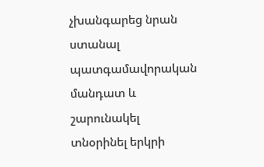չխանգարեց նրան ստանալ պատգամավորական մանդատ և շարունակել տնօրինել երկրի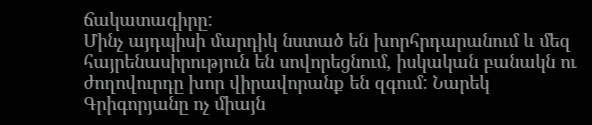ճակատագիրը:
Մինչ այդպիսի մարդիկ նստած են խորհրդարանում և մեզ հայրենասիրություն են սովորեցնում, իսկական բանակն ու ժողովուրդը խոր վիրավորանք են զգում: Նարեկ Գրիգորյանը ոչ միայն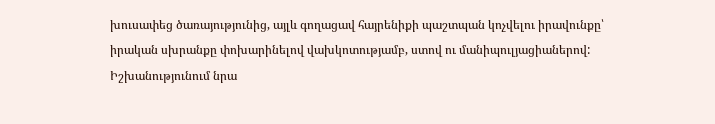խուսափեց ծառայությունից, այլև գողացավ հայրենիքի պաշտպան կոչվելու իրավունքը՝ իրական սխրանքը փոխարինելով վախկոտությամբ, ստով ու մանիպուլյացիաներով: Իշխանությունում նրա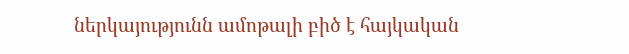ներկայությունն ամոթալի բիծ է հայկական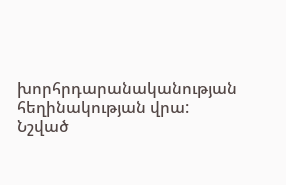խորհրդարանականության հեղինակության վրա:
Նշված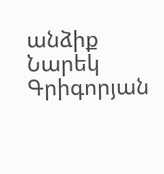անձիք
Նարեկ Գրիգորյան